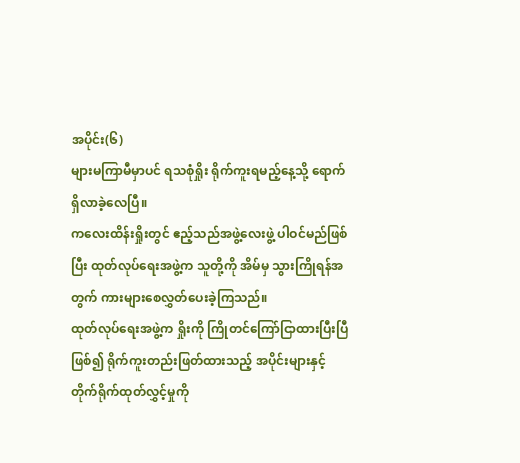အပိုင်း(၆)
များမကြာမီမှာပင် ရသစုံရှိုး ရိုက်ကူးရမည့်နေ့သို့ ရောက်ရှိလာခဲ့လေပြီ။
ကလေးထိန်းရှိုးတွင် ဧည့်သည်အဖွဲ့လေးဖွဲ့ ပါဝင်မည်ဖြစ်ပြီး ထုတ်လုပ်ရေးအဖွဲ့က သူတို့ကို အိမ်မှ သွားကြိုရန်အတွက် ကားများစေလွှတ်ပေးခဲ့ကြသည်။
ထုတ်လုပ်ရေးအဖွဲ့က ရှိုးကို ကြိုတင်ကြော်ငြာထားပြီးပြီ ဖြစ်၍ ရိုက်ကူးတည်းဖြတ်ထားသည့် အပိုင်းများနှင့် တိုက်ရိုက်ထုတ်လွှင့်မှုကို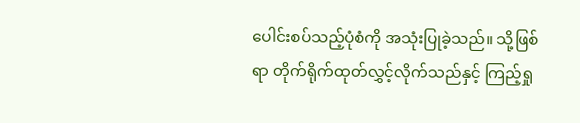ပေါင်းစပ်သည့်ပုံစံကို အသုံးပြုခဲ့သည်။ သို့ဖြစ်ရာ တိုက်ရိုက်ထုတ်လွှင့်လိုက်သည်နှင့် ကြည့်ရှု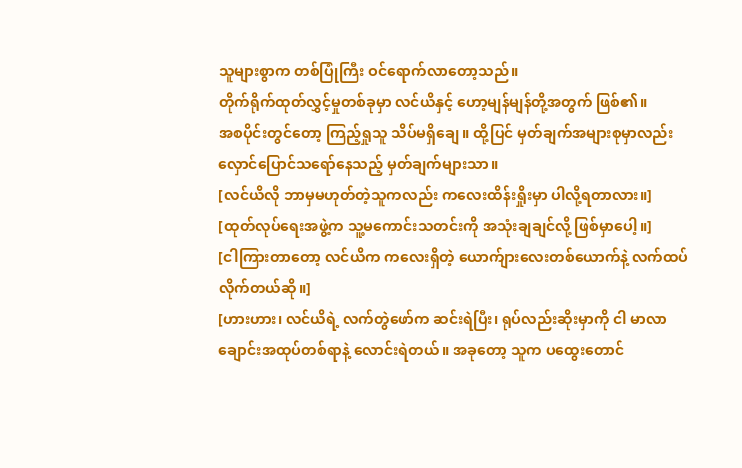သူများစွာက တစ်ပြုံကြီး ဝင်ရောက်လာတော့သည်။
တိုက်ရိုက်ထုတ်လွှင့်မှုတစ်ခုမှာ လင်ယိနှင့် ဟော့မျန်မျန်တို့အတွက် ဖြစ်၏။
အစပိုင်းတွင်တော့ ကြည့်ရှုသူ သိပ်မရှိချေ။ ထို့ပြင် မှတ်ချက်အများစုမှာလည်း လှောင်ပြောင်သရော်နေသည့် မှတ်ချက်များသာ။
[လင်ယိလို ဘာမှမဟုတ်တဲ့သူကလည်း ကလေးထိန်းရှိုးမှာ ပါလို့ရတာလား။]
[ထုတ်လုပ်ရေးအဖွဲ့က သူ့မကောင်းသတင်းကို အသုံးချချင်လို့ ဖြစ်မှာပေါ့။]
[ငါကြားတာတော့ လင်ယိက ကလေးရှိတဲ့ ယောက်ျားလေးတစ်ယောက်နဲ့ လက်ထပ်လိုက်တယ်ဆို။]
[ဟားဟား၊ လင်ယိရဲ့ လက်တွဲဖော်က ဆင်းရဲပြီး၊ ရုပ်လည်းဆိုးမှာကို ငါ မာလာချောင်းအထုပ်တစ်ရာနဲ့ လောင်းရဲတယ်။ အခုတော့ သူက ပထွေးတောင်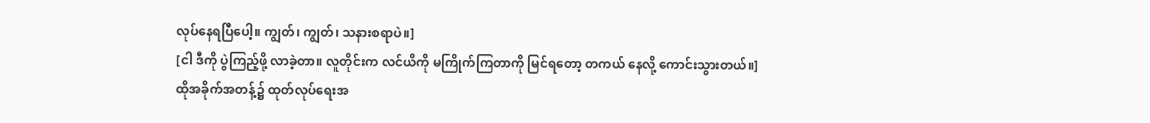လုပ်နေရပြီပေါ့။ ကျွတ်၊ ကျွတ်၊ သနားစရာပဲ။]
[ငါ ဒီကို ပွဲကြည့်ဖို့ လာခဲ့တာ။ လူတိုင်းက လင်ယိကို မကြိုက်ကြတာကို မြင်ရတော့ တကယ် နေလို့ ကောင်းသွားတယ်။]
ထိုအခိုက်အတန့်၌ ထုတ်လုပ်ရေးအ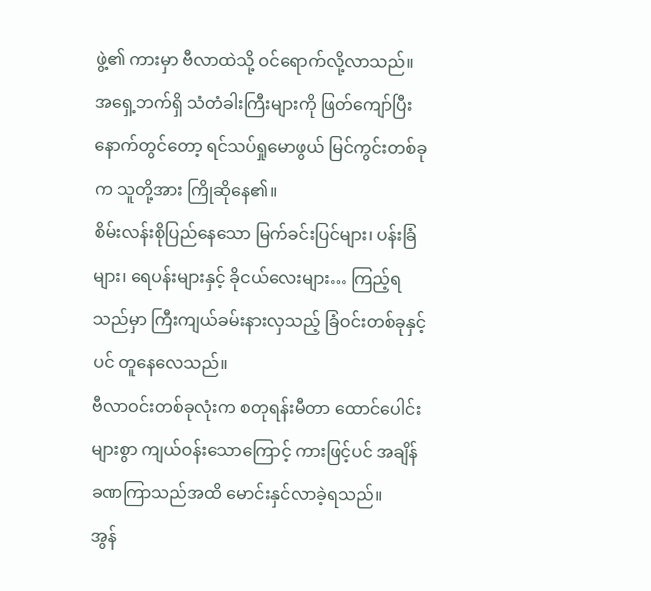ဖွဲ့၏ ကားမှာ ဗီလာထဲသို့ ဝင်ရောက်လို့လာသည်။
အရှေ့ဘက်ရှိ သံတံခါးကြီးများကို ဖြတ်ကျော်ပြီးနောက်တွင်တော့ ရင်သပ်ရှုမောဖွယ် မြင်ကွင်းတစ်ခုက သူတို့အား ကြိုဆိုနေ၏။
စိမ်းလန်းစိုပြည်နေသော မြက်ခင်းပြင်များ၊ ပန်းခြံများ၊ ရေပန်းများနှင့် ခိုငယ်လေးများ… ကြည့်ရသည်မှာ ကြီးကျယ်ခမ်းနားလှသည့် ခြံဝင်းတစ်ခုနှင့်ပင် တူနေလေသည်။
ဗီလာဝင်းတစ်ခုလုံးက စတုရန်းမီတာ ထောင်ပေါင်းများစွာ ကျယ်ဝန်းသောကြောင့် ကားဖြင့်ပင် အချိန်ခဏကြာသည်အထိ မောင်းနှင်လာခဲ့ရသည်။
အွန်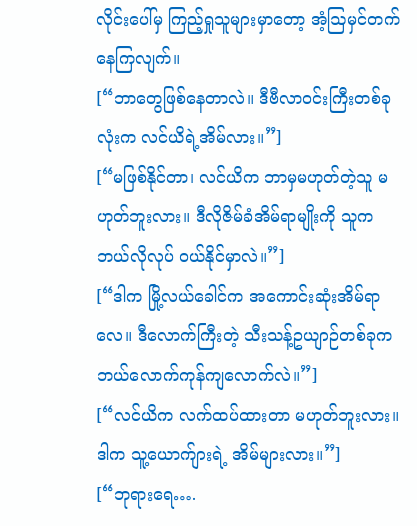လိုင်းပေါ်မှ ကြည့်ရှုသူများမှာတော့ အံ့ဩမှင်တက်နေကြလျက်။
[“ဘာတွေဖြစ်နေတာလဲ။ ဒီဗီလာဝင်းကြီးတစ်ခုလုံးက လင်ယိရဲ့အိမ်လား။”]
[“မဖြစ်နိုင်တာ၊ လင်ယိက ဘာမှမဟုတ်တဲ့သူ မဟုတ်ဘူးလား။ ဒီလိုဇိမ်ခံအိမ်ရာမျိုးကို သူက ဘယ်လိုလုပ် ဝယ်နိုင်မှာလဲ။”]
[“ဒါက မြို့လယ်ခေါင်က အကောင်းဆုံးအိမ်ရာလေ။ ဒီလောက်ကြီးတဲ့ သီးသန့်ဥယျာဉ်တစ်ခုက ဘယ်လောက်ကုန်ကျလောက်လဲ။”]
[“လင်ယိက လက်ထပ်ထားတာ မဟုတ်ဘူးလား။ ဒါက သူ့ယောက်ျားရဲ့ အိမ်များလား။”]
[“ဘုရားရေ….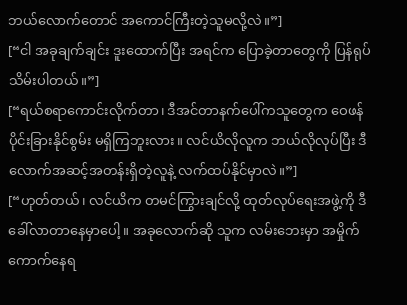ဘယ်လောက်တောင် အကောင်ကြီးတဲ့သူမလို့လဲ။”]
[“ငါ အခုချက်ချင်း ဒူးထောက်ပြီး အရင်က ပြောခဲ့တာတွေကို ပြန်ရုပ်သိမ်းပါတယ်။”]
[“ရယ်စရာကောင်းလိုက်တာ၊ ဒီအင်တာနက်ပေါ်ကသူတွေက ဝေဖန်ပိုင်းခြားနိုင်စွမ်း မရှိကြဘူးလား။ လင်ယိလိုလူက ဘယ်လိုလုပ်ပြီး ဒီလောက်အဆင့်အတန်းရှိတဲ့လူနဲ့ လက်ထပ်နိုင်မှာလဲ။”]
[“ဟုတ်တယ်၊ လင်ယိက တမင်ကြွားချင်လို့ ထုတ်လုပ်ရေးအဖွဲ့ကို ဒီခေါ်လာတာနေမှာပေါ့။ အခုလောက်ဆို သူက လမ်းဘေးမှာ အမှိုက်ကောက်နေရ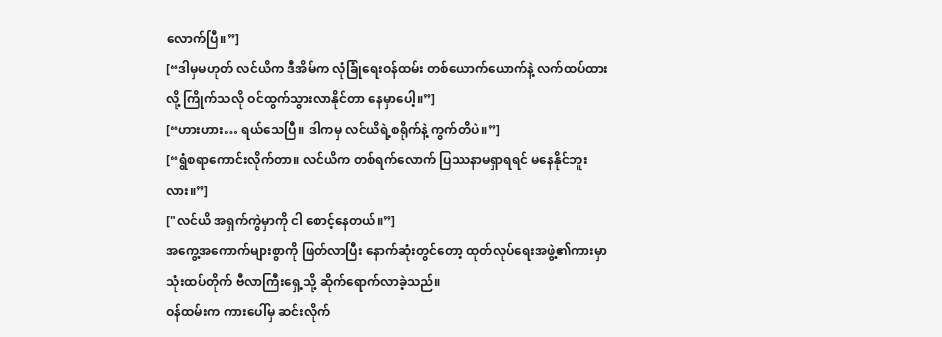လောက်ပြီ။”]
[“ဒါမှမဟုတ် လင်ယိက ဒီအိမ်က လုံခြုံရေးဝန်ထမ်း တစ်ယောက်ယောက်နဲ့ လက်ထပ်ထားလို့ ကြိုက်သလို ဝင်ထွက်သွားလာနိုင်တာ နေမှာပေါ့။”]
[“ဟားဟား… ရယ်သေပြီ။ ဒါကမှ လင်ယိရဲ့စရိုက်နဲ့ ကွက်တိပဲ။”]
[“ရွံစရာကောင်းလိုက်တာ။ လင်ယိက တစ်ရက်လောက် ပြဿနာမရှာရရင် မနေနိုင်ဘူးလား။”]
["လင်ယိ အရှက်ကွဲမှာကို ငါ စောင့်နေတယ်။”]
အကွေ့အကောက်များစွာကို ဖြတ်လာပြီး နောက်ဆုံးတွင်တော့ ထုတ်လုပ်ရေးအဖွဲ့၏ကားမှာ သုံးထပ်တိုက် ဗီလာကြီးရှေ့သို့ ဆိုက်ရောက်လာခဲ့သည်။
ဝန်ထမ်းက ကားပေါ်မှ ဆင်းလိုက်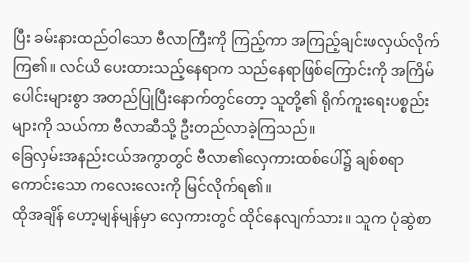ပြီး ခမ်းနားထည်ဝါသော ဗီလာကြီးကို ကြည့်ကာ အကြည့်ချင်းဖလှယ်လိုက်ကြ၏။ လင်ယိ ပေးထားသည့်နေရာက သည်နေရာဖြစ်ကြောင်းကို အကြိမ်ပေါင်းများစွာ အတည်ပြုပြီးနောက်တွင်တော့ သူတို့၏ ရိုက်ကူးရေးပစ္စည်းများကို သယ်ကာ ဗီလာဆီသို့ ဦးတည်လာခဲ့ကြသည်။
ခြေလှမ်းအနည်းငယ်အကွာတွင် ဗီလာ၏လှေကားထစ်ပေါ်၌ ချစ်စရာကောင်းသော ကလေးလေးကို မြင်လိုက်ရ၏။
ထိုအချိန် ဟော့မျန်မျန်မှာ လှေကားတွင် ထိုင်နေလျက်သား။ သူက ပုံဆွဲစာ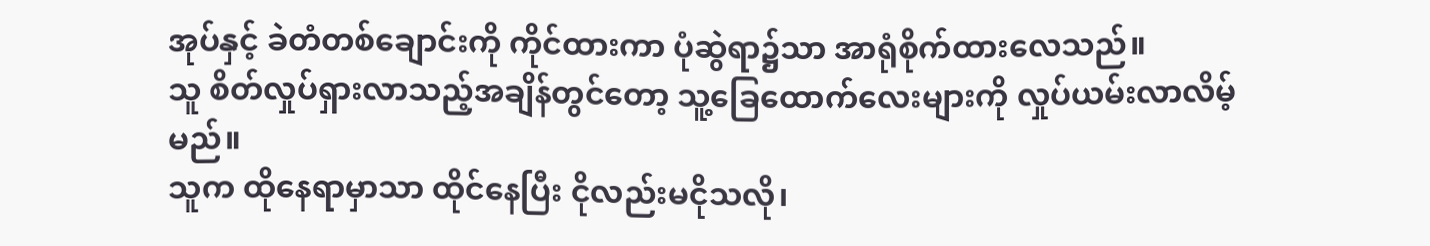အုပ်နှင့် ခဲတံတစ်ချောင်းကို ကိုင်ထားကာ ပုံဆွဲရာ၌သာ အာရုံစိုက်ထားလေသည်။
သူ စိတ်လှုပ်ရှားလာသည့်အချိန်တွင်တော့ သူ့ခြေထောက်လေးများကို လှုပ်ယမ်းလာလိမ့်မည်။
သူက ထိုနေရာမှာသာ ထိုင်နေပြီး ငိုလည်းမငိုသလို၊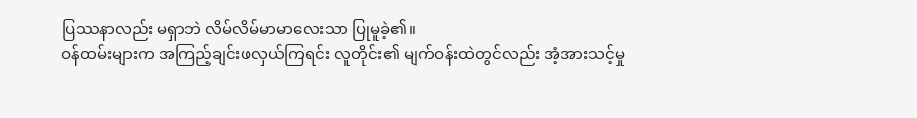ပြဿနာလည်း မရှာဘဲ လိမ်လိမ်မာမာလေးသာ ပြုမူခဲ့၏။
ဝန်ထမ်းများက အကြည့်ချင်းဖလှယ်ကြရင်း လူတိုင်း၏ မျက်ဝန်းထဲတွင်လည်း အံ့အားသင့်မှု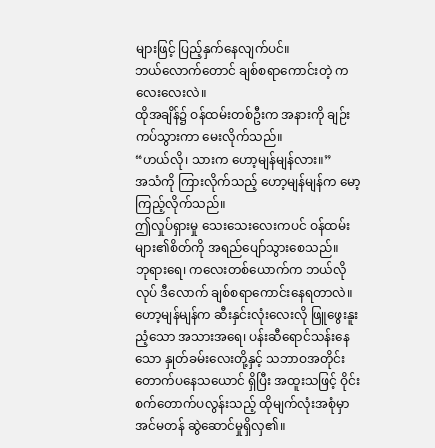များဖြင့် ပြည့်နှက်နေလျက်ပင်။
ဘယ်လောက်တောင် ချစ်စရာကောင်းတဲ့ ကလေးလေးလဲ။
ထိုအချိန်၌ ဝန်ထမ်းတစ်ဦးက အနားကို ချဉ်းကပ်သွားကာ မေးလိုက်သည်။
“ဟယ်လို၊ သားက ဟော့မျန်မျန်လား။”
အသံကို ကြားလိုက်သည့် ဟော့မျန်မျန်က မော့ကြည့်လိုက်သည်။
ဤလှုပ်ရှားမှု သေးသေးလေးကပင် ဝန်ထမ်းများ၏စိတ်ကို အရည်ပျော်သွားစေသည်။
ဘုရားရေ၊ ကလေးတစ်ယောက်က ဘယ်လိုလုပ် ဒီလောက် ချစ်စရာကောင်းနေရတာလဲ။
ဟော့မျန်မျန်က ဆီးနှင်းလုံးလေးလို ဖြူဖွေးနူးညံ့သော အသားအရေ၊ ပန်းဆီရောင်သန်းနေသော နှုတ်ခမ်းလေးတို့နှင့် သဘာဝအတိုင်း တောက်ပနေသယောင် ရှိပြီး အထူးသဖြင့် ဝိုင်းစက်တောက်ပလွန်းသည့် ထိုမျက်လုံးအစုံမှာ အင်မတန် ဆွဲဆောင်မှုရှိလှ၏။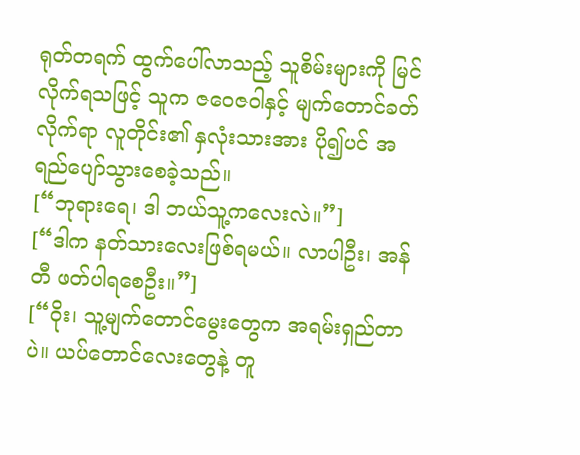ရုတ်တရက် ထွက်ပေါ်လာသည့် သူစိမ်းများကို မြင်လိုက်ရသဖြင့် သူက ဇဝေဇဝါနှင့် မျက်တောင်ခတ်လိုက်ရာ လူတိုင်း၏ နှလုံးသားအား ပို၍ပင် အရည်ပျော်သွားစေခဲ့သည်။
[“ဘုရားရေ၊ ဒါ ဘယ်သူ့ကလေးလဲ။”]
[“ဒါက နတ်သားလေးဖြစ်ရမယ်။ လာပါဦး၊ အန်တီ ဖတ်ပါရစေဦး။”]
[“ဝိုး၊ သူ့မျက်တောင်မွေးတွေက အရမ်းရှည်တာပဲ။ ယပ်တောင်လေးတွေနဲ့ တူ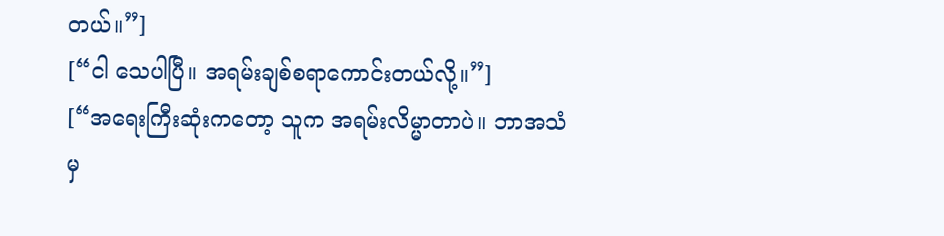တယ်။”]
[“ငါ သေပါပြီ။ အရမ်းချစ်စရာကောင်းတယ်လို့။”]
[“အရေးကြီးဆုံးကတော့ သူက အရမ်းလိမ္မာတာပဲ။ ဘာအသံမှ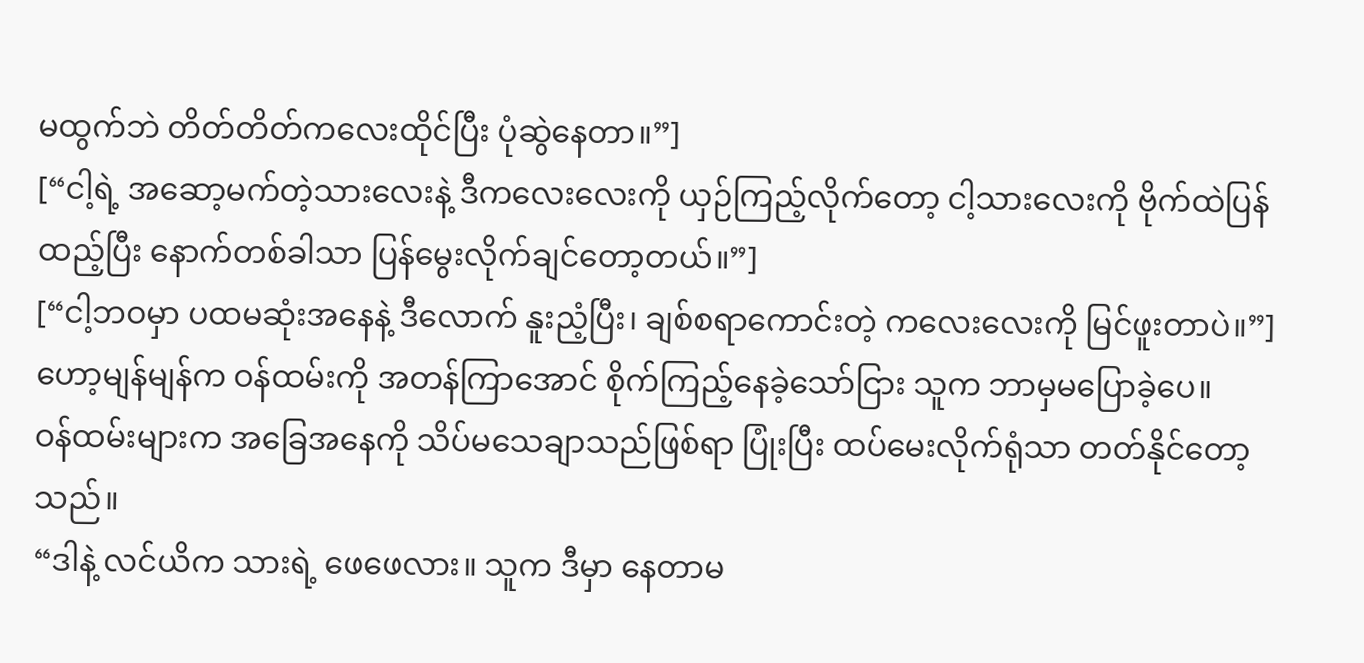မထွက်ဘဲ တိတ်တိတ်ကလေးထိုင်ပြီး ပုံဆွဲနေတာ။”]
[“ငါ့ရဲ့ အဆော့မက်တဲ့သားလေးနဲ့ ဒီကလေးလေးကို ယှဉ်ကြည့်လိုက်တော့ ငါ့သားလေးကို ဗိုက်ထဲပြန်ထည့်ပြီး နောက်တစ်ခါသာ ပြန်မွေးလိုက်ချင်တော့တယ်။”]
[“ငါ့ဘဝမှာ ပထမဆုံးအနေနဲ့ ဒီလောက် နူးညံ့ပြီး၊ ချစ်စရာကောင်းတဲ့ ကလေးလေးကို မြင်ဖူးတာပဲ။”]
ဟော့မျန်မျန်က ဝန်ထမ်းကို အတန်ကြာအောင် စိုက်ကြည့်နေခဲ့သော်ငြား သူက ဘာမှမပြောခဲ့ပေ။
ဝန်ထမ်းများက အခြေအနေကို သိပ်မသေချာသည်ဖြစ်ရာ ပြုံးပြီး ထပ်မေးလိုက်ရုံသာ တတ်နိုင်တော့သည်။
“ဒါနဲ့ လင်ယိက သားရဲ့ ဖေဖေလား။ သူက ဒီမှာ နေတာမ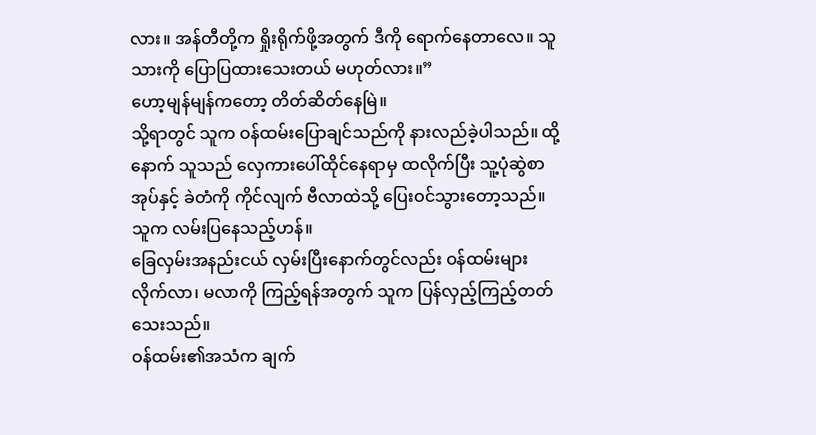လား။ အန်တီတို့က ရှိုးရိုက်ဖို့အတွက် ဒီကို ရောက်နေတာလေ။ သူ သားကို ပြောပြထားသေးတယ် မဟုတ်လား။”
ဟော့မျန်မျန်ကတော့ တိတ်ဆိတ်နေမြဲ။
သို့ရာတွင် သူက ဝန်ထမ်းပြောချင်သည်ကို နားလည်ခဲ့ပါသည်။ ထို့နောက် သူသည် လှေကားပေါ်ထိုင်နေရာမှ ထလိုက်ပြီး သူ့ပုံဆွဲစာအုပ်နှင့် ခဲတံကို ကိုင်လျက် ဗီလာထဲသို့ ပြေးဝင်သွားတော့သည်။
သူက လမ်းပြနေသည့်ဟန်။
ခြေလှမ်းအနည်းငယ် လှမ်းပြီးနောက်တွင်လည်း ဝန်ထမ်းများလိုက်လာ၊ မလာကို ကြည့်ရန်အတွက် သူက ပြန်လှည့်ကြည့်တတ်သေးသည်။
ဝန်ထမ်း၏အသံက ချက်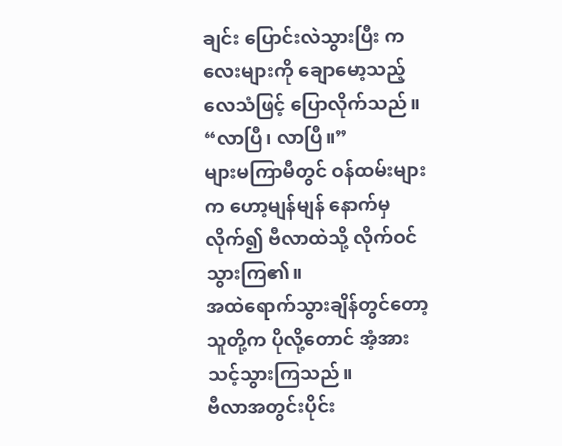ချင်း ပြောင်းလဲသွားပြီး ကလေးများကို ချောမော့သည့်လေသံဖြင့် ပြောလိုက်သည်။
“လာပြီ၊ လာပြီ။”
များမကြာမီတွင် ဝန်ထမ်းများက ဟော့မျန်မျန် နောက်မှလိုက်၍ ဗီလာထဲသို့ လိုက်ဝင်သွားကြ၏။
အထဲရောက်သွားချိန်တွင်တော့ သူတို့က ပိုလို့တောင် အံ့အားသင့်သွားကြသည်။
ဗီလာအတွင်းပိုင်း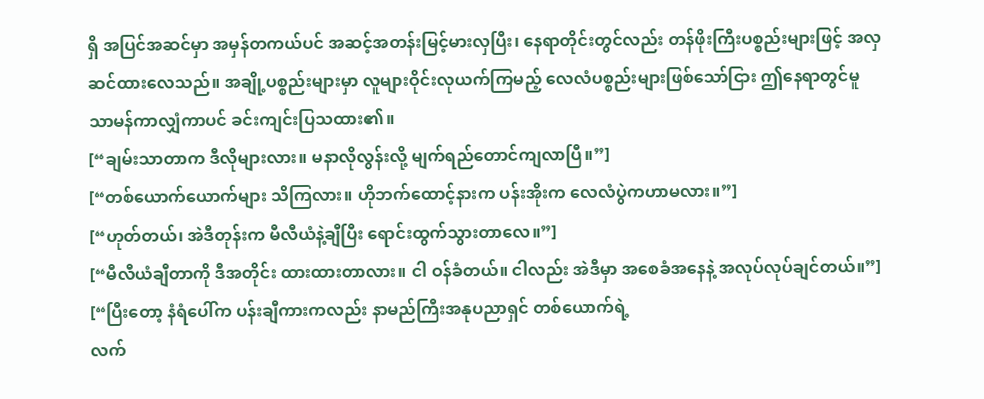ရှိ အပြင်အဆင်မှာ အမှန်တကယ်ပင် အဆင့်အတန်းမြင့်မားလှပြီး၊ နေရာတိုင်းတွင်လည်း တန်ဖိုးကြီးပစ္စည်းများဖြင့် အလှဆင်ထားလေသည်။ အချို့ပစ္စည်းများမှာ လူများဝိုင်းလုယက်ကြမည့် လေလံပစ္စည်းများဖြစ်သော်ငြား ဤနေရာတွင်မူ သာမန်ကာလျှံကာပင် ခင်းကျင်းပြသထား၏။
[“ချမ်းသာတာက ဒီလိုများလား။ မနာလိုလွန်းလို့ မျက်ရည်တောင်ကျလာပြီ။”]
[“တစ်ယောက်ယောက်များ သိကြလား။ ဟိုဘက်ထောင့်နားက ပန်းအိုးက လေလံပွဲကဟာမလား။”]
[“ဟုတ်တယ်၊ အဲဒီတုန်းက မီလီယံနဲ့ချီပြီး ရောင်းထွက်သွားတာလေ။”]
[“မီလီယံချီတာကို ဒီအတိုင်း ထားထားတာလား။ ငါ ဝန်ခံတယ်။ ငါလည်း အဲဒီမှာ အစေခံအနေနဲ့ အလုပ်လုပ်ချင်တယ်။”]
[“ပြီးတော့ နံရံပေါ်က ပန်းချီကားကလည်း နာမည်ကြီးအနုပညာရှင် တစ်ယောက်ရဲ့
လက်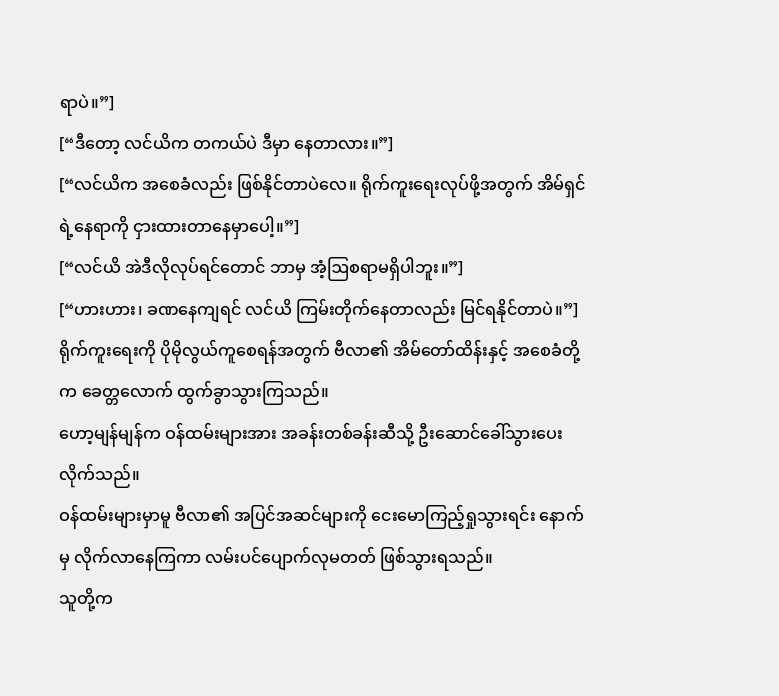ရာပဲ။”]
[“ဒီတော့ လင်ယိက တကယ်ပဲ ဒီမှာ နေတာလား။”]
[“လင်ယိက အစေခံလည်း ဖြစ်နိုင်တာပဲလေ။ ရိုက်ကူးရေးလုပ်ဖို့အတွက် အိမ်ရှင်ရဲ့နေရာကို ငှားထားတာနေမှာပေါ့။”]
[“လင်ယိ အဲဒီလိုလုပ်ရင်တောင် ဘာမှ အံ့ဩစရာမရှိပါဘူး။”]
[“ဟားဟား၊ ခဏနေကျရင် လင်ယိ ကြမ်းတိုက်နေတာလည်း မြင်ရနိုင်တာပဲ။”]
ရိုက်ကူးရေးကို ပိုမိုလွယ်ကူစေရန်အတွက် ဗီလာ၏ အိမ်တော်ထိန်းနှင့် အစေခံတို့က ခေတ္တလောက် ထွက်ခွာသွားကြသည်။
ဟော့မျန်မျန်က ဝန်ထမ်းများအား အခန်းတစ်ခန်းဆီသို့ ဦးဆောင်ခေါ်သွားပေးလိုက်သည်။
ဝန်ထမ်းများမှာမူ ဗီလာ၏ အပြင်အဆင်များကို ငေးမောကြည့်ရှုသွားရင်း နောက်မှ လိုက်လာနေကြကာ လမ်းပင်ပျောက်လုမတတ် ဖြစ်သွားရသည်။
သူတို့က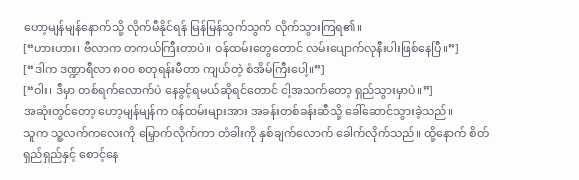ဟော့မျန်မျန်နောက်သို့ လိုက်မီနိုင်ရန် မြန်မြန်သွက်သွက် လိုက်သွားကြရ၏။
[“ဟားဟား၊ ဗီလာက တကယ်ကြီးတာပဲ။ ဝန်ထမ်းတွေတောင် လမ်းပျောက်လုနီးပါးဖြစ်နေပြီ။”]
[“ဒါက ဒဏ္ဍာရီလာ ၈၀၀ စတုရန်းမီတာ ကျယ်တဲ့ စံအိမ်ကြီးပေါ့။”]
[“ဝါး၊ ဒီမှာ တစ်ရက်လောက်ပဲ နေခွင့်ရမယ်ဆိုရင်တောင် ငါ့အသက်တော့ ရှည်သွားမှာပဲ။”]
အဆုံးတွင်တော့ ဟော့မျန်မျန်က ဝန်ထမ်းများအား အခန်းတစ်ခန်းဆီသို့ ခေါ်ဆောင်သွားခဲ့သည်။
သူက သူ့လက်ကလေးကို မြှောက်လိုက်ကာ တံခါးကို နှစ်ချက်လောက် ခေါက်လိုက်သည်။ ထို့နောက် စိတ်ရှည်ရှည်နှင့် စောင့်နေ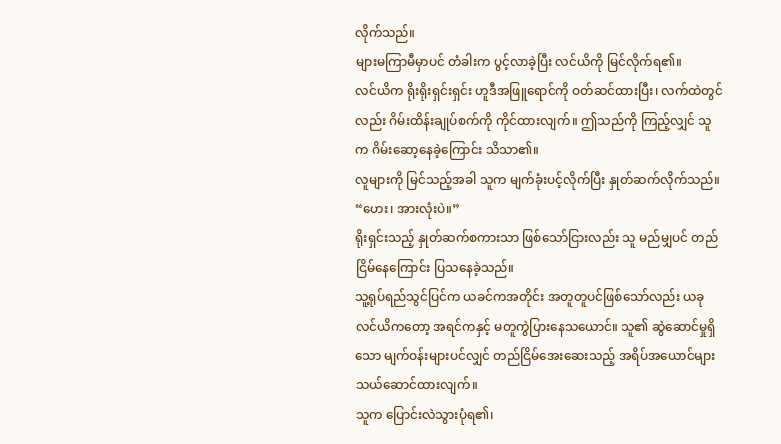လိုက်သည်။
များမကြာမီမှာပင် တံခါးက ပွင့်လာခဲ့ပြီး လင်ယိကို မြင်လိုက်ရ၏။
လင်ယိက ရိုးရိုးရှင်းရှင်း ဟူဒီအဖြူရောင်ကို ဝတ်ဆင်ထားပြီး၊ လက်ထဲတွင်လည်း ဂိမ်းထိန်းချုပ်စက်ကို ကိုင်ထားလျက်။ ဤသည်ကို ကြည့်လျှင် သူက ဂိမ်းဆော့နေခဲ့ကြောင်း သိသာ၏။
လူများကို မြင်သည့်အခါ သူက မျက်ခုံးပင့်လိုက်ပြီး နှုတ်ဆက်လိုက်သည်။
“ဟေး၊ အားလုံးပဲ။”
ရိုးရှင်းသည့် နှုတ်ဆက်စကားသာ ဖြစ်သော်ငြားလည်း သူ မည်မျှပင် တည်ငြိမ်နေကြောင်း ပြသနေခဲ့သည်။
သူ့ရုပ်ရည်သွင်ပြင်က ယခင်ကအတိုင်း အတူတူပင်ဖြစ်သော်လည်း ယခု လင်ယိကတော့ အရင်ကနှင့် မတူကွဲပြားနေသယောင်။ သူ၏ ဆွဲဆောင်မှုရှိသော မျက်ဝန်းများပင်လျှင် တည်ငြိမ်အေးဆေးသည့် အရိပ်အယောင်များ သယ်ဆောင်ထားလျက်။
သူက ပြောင်းလဲသွားပုံရ၏၊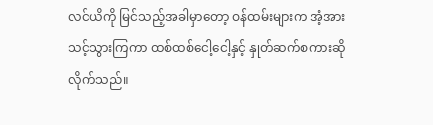လင်ယိကို မြင်သည့်အခါမှာတော့ ဝန်ထမ်းများက အံ့အားသင့်သွားကြကာ ထစ်ထစ်ငေါ့ငေါ့နှင့် နှုတ်ဆက်စကားဆိုလိုက်သည်။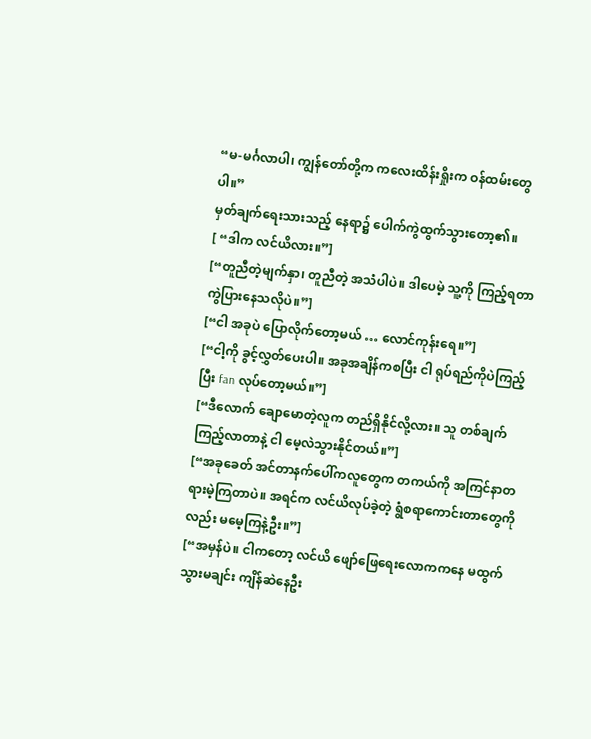“မ-မင်္ဂလာပါ၊ ကျွန်တော်တို့က ကလေးထိန်းရှိုးက ဝန်ထမ်းတွေပါ။”
မှတ်ချက်ရေးသားသည့် နေရာ၌ ပေါက်ကွဲထွက်သွားတော့၏။
[ “ဒါက လင်ယိလား။”]
[“တူညီတဲ့မျက်နှာ၊ တူညီတဲ့ အသံပါပဲ။ ဒါပေမဲ့ သူ့ကို ကြည့်ရတာ ကွဲပြားနေသလိုပဲ။”]
[“ငါ အခုပဲ ပြောလိုက်တော့မယ် … လောင်ကုန်းရေ။”]
[“ငါ့ကို ခွင့်လွှတ်ပေးပါ။ အခုအချိန်ကစပြီး ငါ ရုပ်ရည်ကိုပဲကြည့်ပြီး fan လုပ်တော့မယ်။”]
[“ဒီလောက် ချောမောတဲ့လူက တည်ရှိနိုင်လို့လား။ သူ တစ်ချက်ကြည့်လာတာနဲ့ ငါ မေ့လဲသွားနိုင်တယ်။”]
[“အခုခေတ် အင်တာနက်ပေါ်ကလူတွေက တကယ်ကို အကြင်နာတရားမဲ့ကြတာပဲ။ အရင်က လင်ယိလုပ်ခဲ့တဲ့ ရွံစရာကောင်းတာတွေကိုလည်း မမေ့ကြနဲ့ဦး။”]
[“အမှန်ပဲ။ ငါကတော့ လင်ယိ ဖျော်ဖြေရေးလောကကနေ မထွက်သွားမချင်း ကျိန်ဆဲနေဦး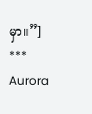မှာ။”]
***
Aurora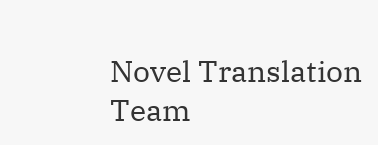Novel Translation Team